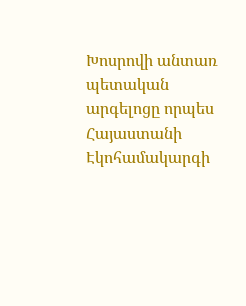Խոսրովի անտառ պետական արգելոցը որպես Հայաստանի Էկոհամակարգի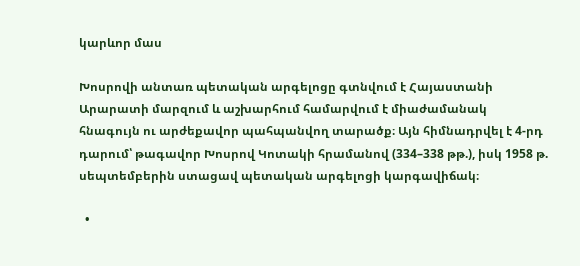կարևոր մաս

Խոսրովի անտառ պետական արգելոցը գտնվում է Հայաստանի Արարատի մարզում և աշխարհում համարվում է միաժամանակ հնագույն ու արժեքավոր պահպանվող տարածք։ Այն հիմնադրվել է 4-րդ դարում՝ թագավոր Խոսրով Կոտակի հրամանով (334–338 թթ.), իսկ 1958 թ. սեպտեմբերին ստացավ պետական արգելոցի կարգավիճակ։

  •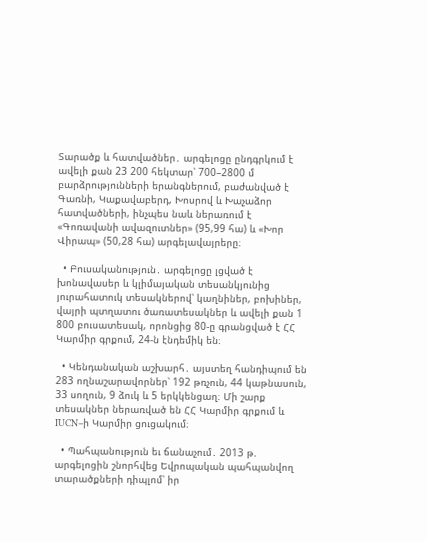Տարածք և հատվածներ․ արգելոցը ընդգրկում է ավելի քան 23 200 հեկտար՝ 700–2800 մ բարձրությունների երանգներում, բաժանված է Գառնի, Կաքավաբերդ, Խոսրով և Խաչաձոր հատվածների, ինչպես նաև ներառում է «Գոռավանի ավազուտներ» (95,99 հա) և «Խոր Վիրապ» (50,28 հա) արգելավայրերը։

  • Բուսականություն․ արգելոցը լցված է խոնավասեր և կլիմայական տեսանկյունից յուրահատուկ տեսակներով՝ կաղնիներ, բոխիներ, վայրի պտղատու ծառատեսակներ և ավելի քան 1 800 բուսատեսակ, որոնցից 80-ը գրանցված է ՀՀ Կարմիր գրքում, 24-ն էնդեմիկ են։

  • Կենդանական աշխարհ․ այստեղ հանդիպում են 283 ողնաշարավորներ՝ 192 թռչուն, 44 կաթնասուն, 33 սողուն, 9 ձուկ և 5 երկկենցաղ։ Մի շարք տեսակներ ներառված են ՀՀ Կարմիր գրքում և IUCN–ի Կարմիր ցուցակում։

  • Պահպանություն եւ ճանաչում․ 2013 թ. արգելոցին շնորհվեց Եվրոպական պահպանվող տարածքների դիպլոմ՝ իր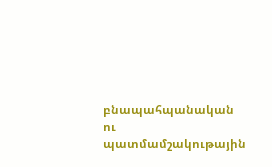բնապահպանական ու պատմամշակութային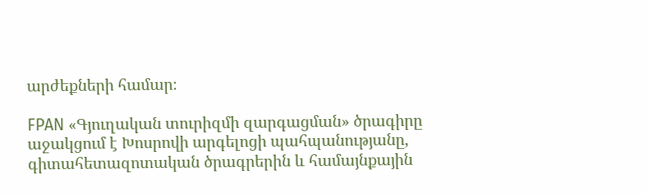արժեքների համար։

FPAN «Գյուղական տուրիզմի զարգացման» ծրագիրը աջակցում է Խոսրովի արգելոցի պահպանությանը, գիտահետազոտական ծրագրերին և համայնքային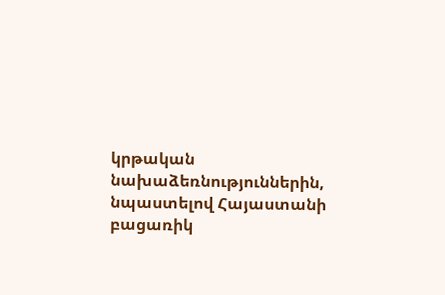կրթական նախաձեռնություններին, նպաստելով Հայաստանի բացառիկ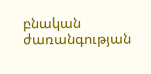բնական ժառանգության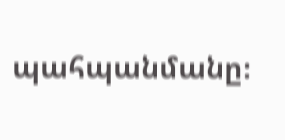պահպանմանը։